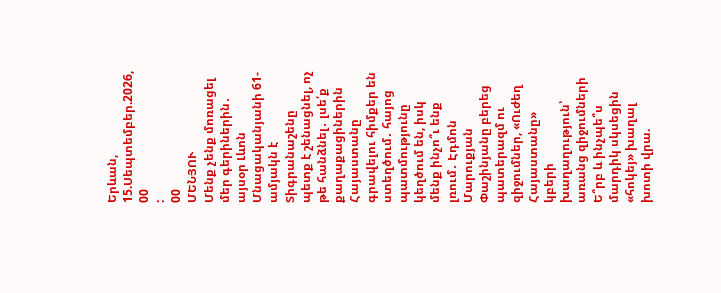Երևան, 15.Սեպտեմբեր.2026,
00
:
00
ՄԵՆՅՈՒ
Մենք չենք մոռացել մեր գերիներին․ այսօր Լևոն Մնացականյանի 61-ամյակն է Տիգրանաշենը պետք է շենացնել, ոչ թե հանձնել․ լսե՛ք քաղաքացիներին Հայաստանը գրավելու հիմքեր են ստեղծում․ հայոց պատմությունը կեղծում են, իսկ մենք ինչո՞ւ ենք լռում․ Էդմոն Մարուքյան Փաշինյանը բերեց պատերազմ ու զիջումներ, «Ուժեղ Հայաստանը» կբերի խաղաղություն՝ առանց զիջումների Ե՞րբ և ինչպե՞ս մարդիկ սկսեցին «հոկեյ» խաղալ խոտի վրա.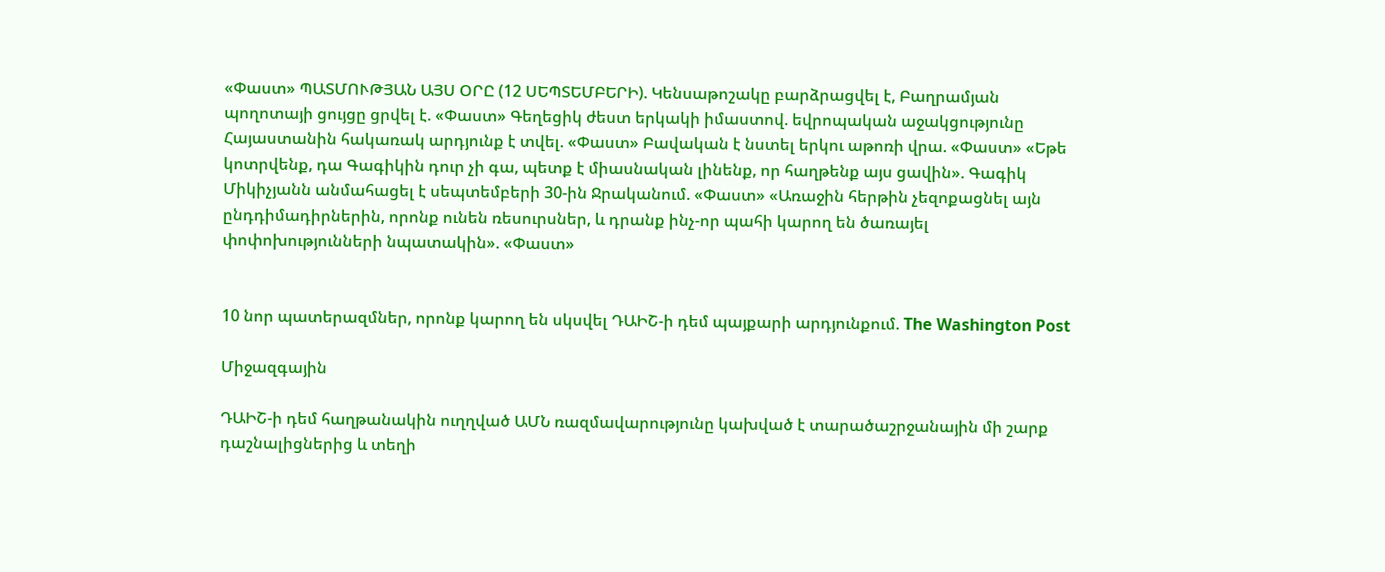«Փաստ» ՊԱՏՄՈՒԹՅԱՆ ԱՅՍ ՕՐԸ (12 ՍԵՊՏԵՄԲԵՐԻ). Կենսաթոշակը բարձրացվել է, Բաղրամյան պողոտայի ցույցը ցրվել է. «Փաստ» Գեղեցիկ ժեստ երկակի իմաստով. եվրոպական աջակցությունը Հայաստանին հակառակ արդյունք է տվել. «Փաստ» Բավական է նստել երկու աթոռի վրա. «Փաստ» «Եթե կոտրվենք, դա Գագիկին դուր չի գա, պետք է միասնական լինենք, որ հաղթենք այս ցավին». Գագիկ Միկիչյանն անմահացել է սեպտեմբերի 30-ին Ջրականում. «Փաստ» «Առաջին հերթին չեզոքացնել այն ընդդիմադիրներին, որոնք ունեն ռեսուրսներ, և դրանք ինչ-որ պահի կարող են ծառայել փոփոխությունների նպատակին». «Փաստ»


10 նոր պատերազմներ, որոնք կարող են սկսվել ԴԱԻՇ-ի դեմ պայքարի արդյունքում. The Washington Post

Միջազգային

ԴԱԻՇ-ի դեմ հաղթանակին ուղղված ԱՄՆ ռազմավարությունը կախված է տարածաշրջանային մի շարք դաշնալիցներից և տեղի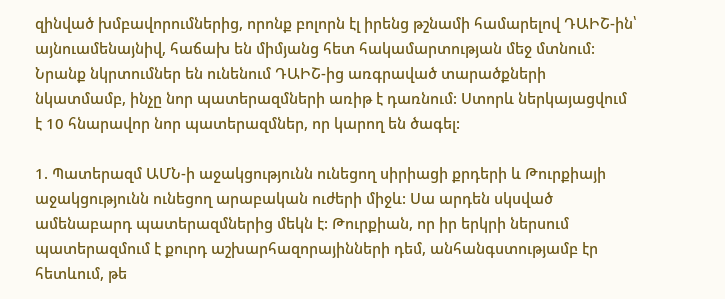զինված խմբավորումներից, որոնք բոլորն էլ իրենց թշնամի համարելով ԴԱԻՇ-ին՝ այնուամենայնիվ, հաճախ են միմյանց հետ հակամարտության մեջ մտնում: Նրանք նկրտումներ են ունենում ԴԱԻՇ-ից առգրաված տարածքների նկատմամբ, ինչը նոր պատերազմների առիթ է դառնում: Ստորև ներկայացվում է 10 հնարավոր նոր պատերազմներ, որ կարող են ծագել:

1. Պատերազմ ԱՄՆ-ի աջակցությունն ունեցող սիրիացի քրդերի և Թուրքիայի աջակցությունն ունեցող արաբական ուժերի միջև: Սա արդեն սկսված ամենաբարդ պատերազմներից մեկն է: Թուրքիան, որ իր երկրի ներսում պատերազմում է քուրդ աշխարհազորայինների դեմ, անհանգստությամբ էր հետևում, թե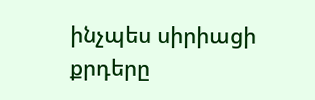ինչպես սիրիացի քրդերը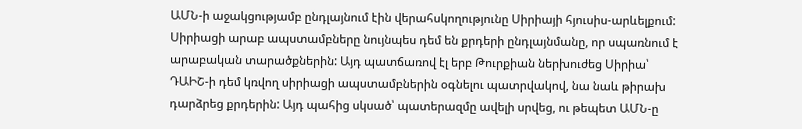ԱՄՆ-ի աջակցությամբ ընդլայնում էին վերահսկողությունը Սիրիայի հյուսիս-արևելքում: Սիրիացի արաբ ապստամբները նույնպես դեմ են քրդերի ընդլայնմանը, որ սպառնում է արաբական տարածքներին: Այդ պատճառով էլ երբ Թուրքիան ներխուժեց Սիրիա՝ ԴԱԻՇ-ի դեմ կռվող սիրիացի ապստամբներին օգնելու պատրվակով, նա նաև թիրախ դարձրեց քրդերին: Այդ պահից սկսած՝ պատերազմը ավելի սրվեց, ու թեպետ ԱՄՆ-ը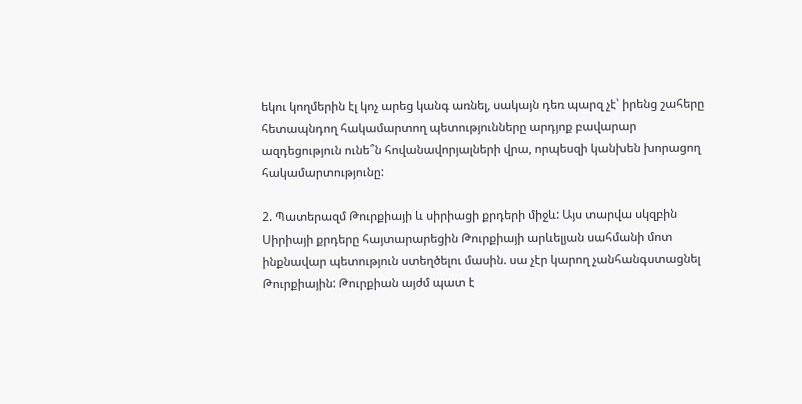եկու կողմերին էլ կոչ արեց կանգ առնել, սակայն դեռ պարզ չէ՝ իրենց շահերը հետապնդող հակամարտող պետությունները արդյոք բավարար ազդեցություն ունե՞ն հովանավորյալների վրա, որպեսզի կանխեն խորացող հակամարտությունը:

2. Պատերազմ Թուրքիայի և սիրիացի քրդերի միջև: Այս տարվա սկզբին Սիրիայի քրդերը հայտարարեցին Թուրքիայի արևելյան սահմանի մոտ ինքնավար պետություն ստեղծելու մասին. սա չէր կարող չանհանգստացնել Թուրքիային: Թուրքիան այժմ պատ է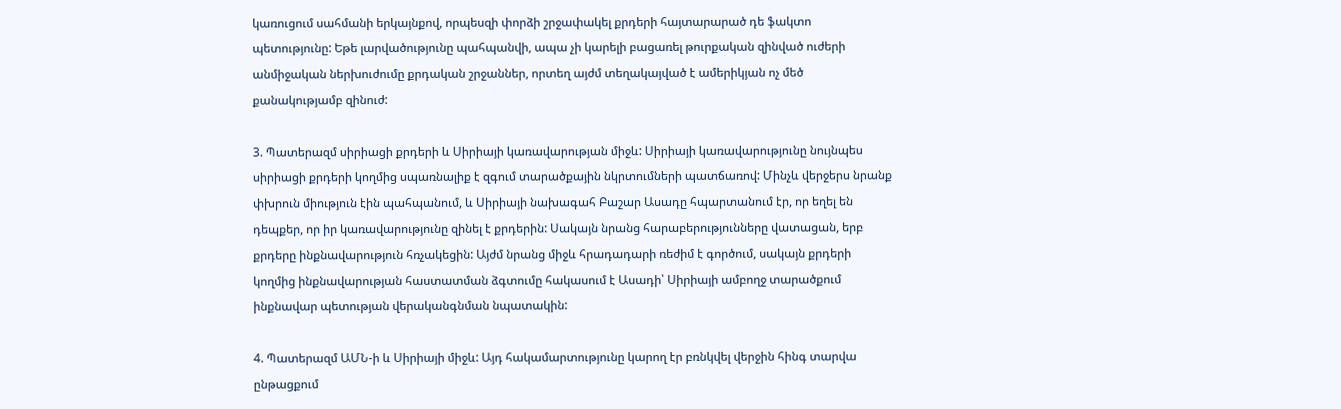կառուցում սահմանի երկայնքով, որպեսզի փորձի շրջափակել քրդերի հայտարարած դե ֆակտո պետությունը: Եթե լարվածությունը պահպանվի, ապա չի կարելի բացառել թուրքական զինված ուժերի անմիջական ներխուժումը քրդական շրջաններ, որտեղ այժմ տեղակայված է ամերիկյան ոչ մեծ քանակությամբ զինուժ:

3. Պատերազմ սիրիացի քրդերի և Սիրիայի կառավարության միջև: Սիրիայի կառավարությունը նույնպես սիրիացի քրդերի կողմից սպառնալիք է զգում տարածքային նկրտումների պատճառով: Մինչև վերջերս նրանք փխրուն միություն էին պահպանում, և Սիրիայի նախագահ Բաշար Ասադը հպարտանում էր, որ եղել են դեպքեր, որ իր կառավարությունը զինել է քրդերին: Սակայն նրանց հարաբերությունները վատացան, երբ քրդերը ինքնավարություն հռչակեցին: Այժմ նրանց միջև հրադադարի ռեժիմ է գործում, սակայն քրդերի կողմից ինքնավարության հաստատման ձգտումը հակասում է Ասադի՝ Սիրիայի ամբողջ տարածքում ինքնավար պետության վերականգնման նպատակին:

4. Պատերազմ ԱՄՆ-ի և Սիրիայի միջև: Այդ հակամարտությունը կարող էր բռնկվել վերջին հինգ տարվա ընթացքում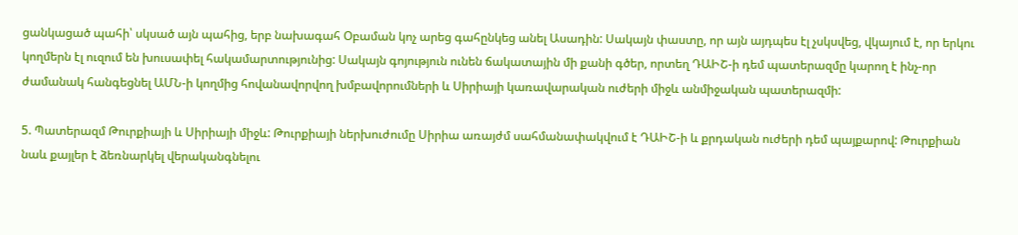ցանկացած պահի՝ սկսած այն պահից, երբ նախագահ Օբաման կոչ արեց գահընկեց անել Ասադին: Սակայն փաստը, որ այն այդպես էլ չսկսվեց, վկայում է, որ երկու կողմերն էլ ուզում են խուսափել հակամարտությունից: Սակայն գոյություն ունեն ճակատային մի քանի գծեր, որտեղ ԴԱԻՇ-ի դեմ պատերազմը կարող է ինչ-որ ժամանակ հանգեցնել ԱՄՆ-ի կողմից հովանավորվող խմբավորումների և Սիրիայի կառավարական ուժերի միջև անմիջական պատերազմի:

5. Պատերազմ Թուրքիայի և Սիրիայի միջև: Թուրքիայի ներխուժումը Սիրիա առայժմ սահմանափակվում է ԴԱԻՇ-ի և քրդական ուժերի դեմ պայքարով: Թուրքիան նաև քայլեր է ձեռնարկել վերականգնելու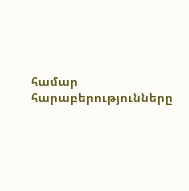համար հարաբերությունները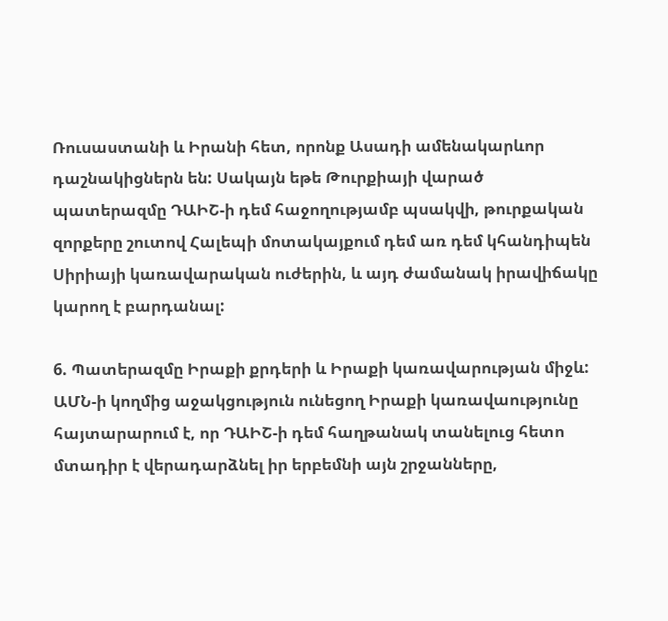Ռուսաստանի և Իրանի հետ, որոնք Ասադի ամենակարևոր դաշնակիցներն են: Սակայն եթե Թուրքիայի վարած պատերազմը ԴԱԻՇ-ի դեմ հաջողությամբ պսակվի, թուրքական զորքերը շուտով Հալեպի մոտակայքում դեմ առ դեմ կհանդիպեն Սիրիայի կառավարական ուժերին, և այդ ժամանակ իրավիճակը կարող է բարդանալ:

6. Պատերազմը Իրաքի քրդերի և Իրաքի կառավարության միջև: ԱՄՆ-ի կողմից աջակցություն ունեցող Իրաքի կառավաությունը հայտարարում է, որ ԴԱԻՇ-ի դեմ հաղթանակ տանելուց հետո մտադիր է վերադարձնել իր երբեմնի այն շրջանները,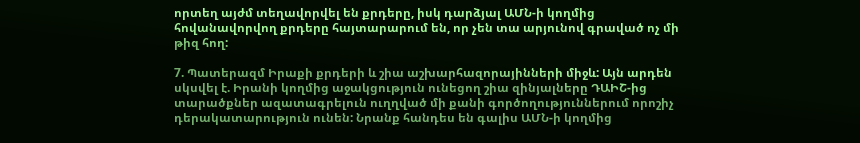որտեղ այժմ տեղավորվել են քրդերը, իսկ դարձյալ ԱՄՆ-ի կողմից հովանավորվող քրդերը հայտարարում են, որ չեն տա արյունով գրաված ոչ մի թիզ հող:

7. Պատերազմ Իրաքի քրդերի և շիա աշխարհազորայինների միջև: Այն արդեն սկսվել է. Իրանի կողմից աջակցություն ունեցող շիա զինյալները ԴԱԻՇ-ից տարածքներ ազատագրելուն ուղղված մի քանի գործողություններում որոշիչ դերակատարություն ունեն: Նրանք հանդես են գալիս ԱՄՆ-ի կողմից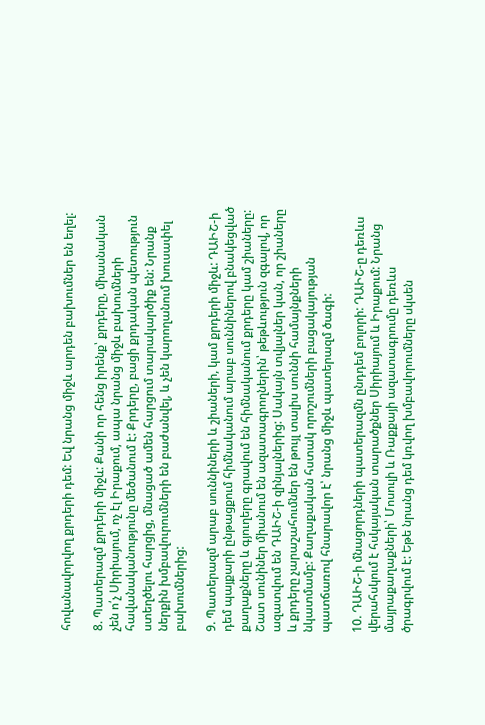հովանավորվող քրդերի դեմ: Եվ նրանց միջև արդեն բախումներ են եղել:

8. Պատերազմ քրդերի միջև: Քանի որ հենց իրենք՝ քրդերը, միասնական չեն ո՛չ Սիրիայում, ոչ էլ Իրաքում, ապա նրանց միջև բախումների հավանականությունը մեծանում է: Քրդերը, բացի քրդական պետություն ստեղծելու հարցից, մնացած ամեն հարցում տարակարծիք են: Նրանք ներքին խմբավուրումների են բաժանվել, և չեն կարողանում խուսափել բախումներից:

9. Պատերազմ արաբ սուննիների և շիաների, կամ քրդերի միջև: ԴԱԻՇ-ի դեմ պայքարի ընթացքում հիմնականում արաբ սուննիներով բնակեցված քաղաքները և գյուղերը գրավում են հիմնականում քրդերը կամ շիաները: Շատ սունիներ միանում են ազատագրողներին՝ թեթևություն զգալով, որ ազատվում են ԴԱԻՇ-ի զինյալներից: Սակայն տվյալներ կան, որ շիաները և քրդերը չարաշահումներ են թույլ տալիս սուննի համայնքների նկատմամբ: Քաղաքական հստակ որոշումների բացակայության պատճառով հնարավոր է՝ նրանց միջև պատերազմ ծագի:

10. ԴԱԻՇ-ի մնացորդների պատերազմն ընդդեմ բոլորի: ԴԱԻՇ-ը դեռևս վերահսկում է հսկայական տարածքներ Սիրիայում և Իրաքում: Նրանց մայրաքաղաքների՝ Մոսուլի և Ռաքքայի ազատագրումը դեռևս ծրագրվում է: Եթե նրանց դեմ կռվող խմբավորումները սկսեն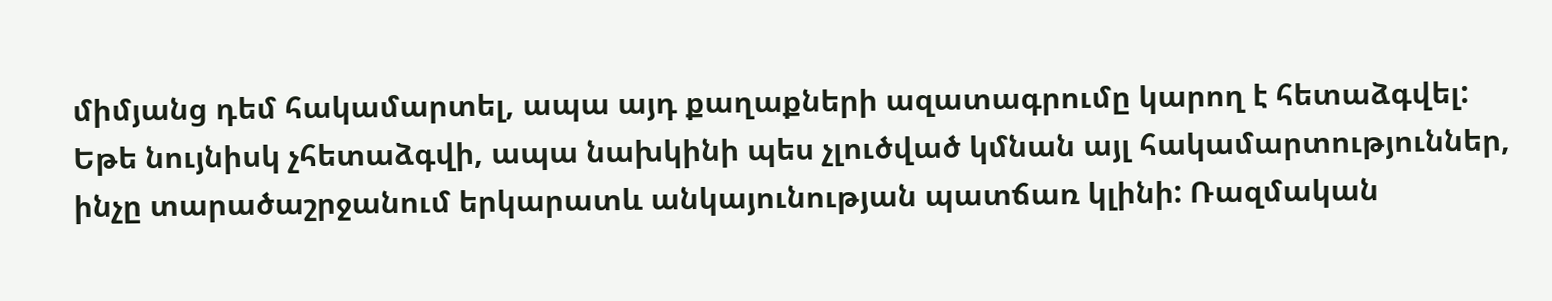միմյանց դեմ հակամարտել, ապա այդ քաղաքների ազատագրումը կարող է հետաձգվել: Եթե նույնիսկ չհետաձգվի, ապա նախկինի պես չլուծված կմնան այլ հակամարտություններ, ինչը տարածաշրջանում երկարատև անկայունության պատճառ կլինի: Ռազմական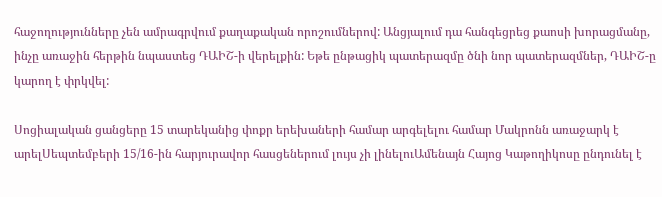հաջողությունները չեն ամրագրվում քաղաքական որոշումներով: Անցյալում դա հանգեցրեց քաոսի խորացմանը, ինչը առաջին հերթին նպաստեց ԴԱԻՇ-ի վերելքին: Եթե ընթացիկ պատերազմը ծնի նոր պատերազմներ, ԴԱԻՇ-ը կարող է փրկվել:

Սոցիալական ցանցերը 15 տարեկանից փոքր երեխաների համար արգելելու համար Մակրոնն առաջարկ է արելՍեպտեմբերի 15/16-ին հարյուրավոր հասցեներում լույս չի լինելուԱմենայն Հայոց Կաթողիկոսը ընդունել է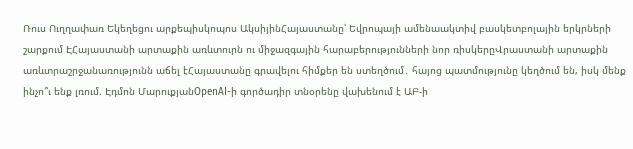Ռուս Ուղղափառ Եկեղեցու արքեպիսկոպոս ԱկսիյինՀայաստանը՝ Եվրոպայի ամենաակտիվ բասկետբոլային երկրների շարքում ԷՀայաստանի արտաքին առևտուրն ու միջազգային հարաբերությունների նոր ռիսկերըՎրաստանի արտաքին առևտրաշրջանառությունն աճել էՀայաստանը գրավելու հիմքեր են ստեղծում․ հայոց պատմությունը կեղծում են, իսկ մենք ինչո՞ւ ենք լռում. Էդմոն ՄարուքյանOpenAI-ի գործադիր տնօրենը վախենում է ԱԲ-ի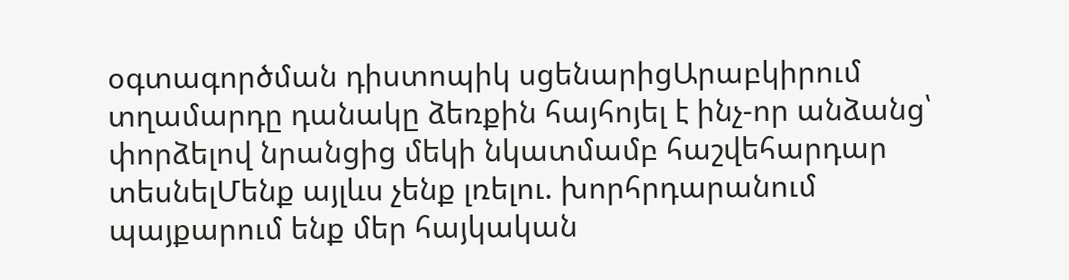օգտագործման դիստոպիկ սցենարիցԱրաբկիրում տղամարդը դանակը ձեռքին հայհոյել է ինչ-որ անձանց՝ փորձելով նրանցից մեկի նկատմամբ հաշվեհարդար տեսնելՄենք այլևս չենք լռելու. խորհրդարանում պայքարում ենք մեր հայկական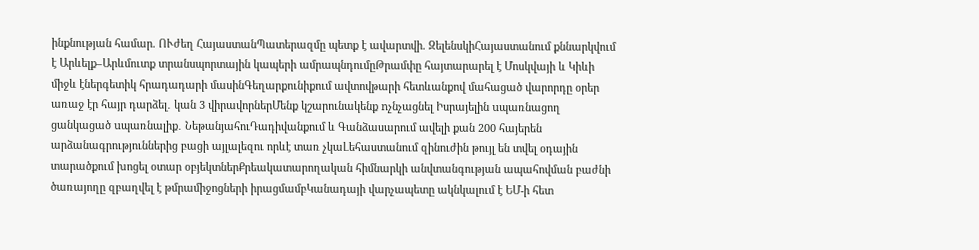ինքնության համար. ՈՒժեղ ՀայաստանՊատերազմը պետք է ավարտվի. ԶելենսկիՀայաստանում քննարկվում է Արևելք–Արևմուտք տրանսպորտային կապերի ամրապնդումըԹրամփը հայտարարել է Մոսկվայի և Կիևի միջև էներգետիկ հրադադարի մասինԳեղարքունիքում ավտովթարի հետևանքով մահացած վարորդը օրեր առաջ էր հայր դարձել․ կան 3 վիրավորներՄենք կշարունակենք nչնչացնել Իսրայելին uպառնացող ցանկացած uպառնալիք․ ՆեթանյահուԴադիվանքում և Գանձասարում ավելի քան 200 հայերեն արձանագրություններից բացի այլալեզու որևէ տառ չկաԼեհաստանում զինուժին թույլ են տվել օդային տարածքում խոցել օտար օբյեկտներՔրեակատարողական հիմնարկի անվտանգության ապահովման բաժնի ծառայողը զբաղվել է թմրամիջոցների իրացմամբԿանադայի վարչապետը ակնկալում է ԵՄ-ի հետ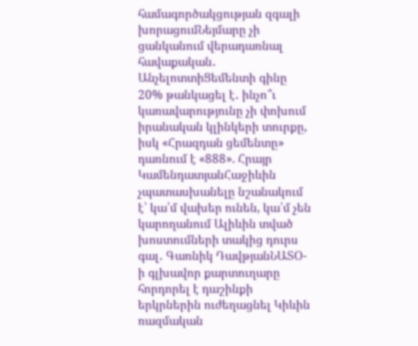համագործակցության զգալի խորացումՆեյմարը չի ցանկանում վերադառնալ հավաքական․ ԱնչելոտտիՑեմենտի գինը 20% թանկացել է․ ինչո՞ւ կառավարությունը չի փոխում իրանական կլինկերի տուրքը, իսկ «Հրազդան ցեմենտը» դառնում է «888». Հրայր ԿամենդատյանՀաջիևին չպատասխանելը նշանակում է՝ կա՛մ վախեր ունեն, կա՛մ չեն կարողանում Ալիևին տված խոստումների տակից դուրս գալ․ Գառնիկ ԴավթյանՆԱՏՕ-ի գլխավոր քարտուղարը հորդորել է դաշինքի երկրներին ուժեղացնել Կիևին ռազմական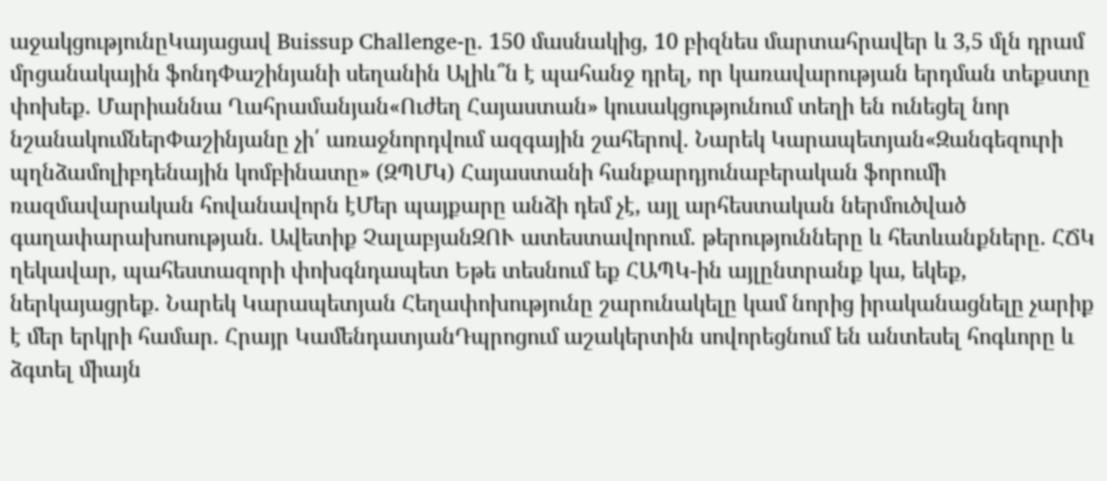աջակցությունըԿայացավ Buissup Challenge-ը․ 150 մասնակից, 10 բիզնես մարտահրավեր և 3,5 մլն դրամ մրցանակային ֆոնդՓաշինյանի սեղանին Ալիև՞ն է պահանջ դրել, որ կառավարության երդման տեքստը փոխեք․ Մարիաննա Ղահրամանյան«Ուժեղ Հայաստան» կուսակցությունում տեղի են ունեցել նոր նշանակումներՓաշինյանը չի՛ առաջնորդվում ազգային շահերով. Նարեկ Կարապետյան«Զանգեզուրի պղնձամոլիբդենային կոմբինատը» (ԶՊՄԿ) Հայաստանի հանքարդյունաբերական ֆորումի ռազմավարական հովանավորն էՄեր պայքարը անձի դեմ չէ, այլ արհեստական ներմուծված գաղափարախոսության. Ավետիք ՉալաբյանԶՈՒ ատեստավորում․ թերությունները և հետևանքները․ ՀՃԿ ղեկավար, պահեստազորի փոխգնդապետ Եթե տեսնում եք ՀԱՊԿ-ին այլընտրանք կա, եկեք, ներկայացրեք. Նարեկ Կարապետյան Հեղափոխությունը շարունակելը կամ նորից իրականացնելը չարիք է մեր երկրի համար. Հրայր ԿամենդատյանԴպրոցում աշակերտին սովորեցնում են անտեսել հոգևորը և ձգտել միայն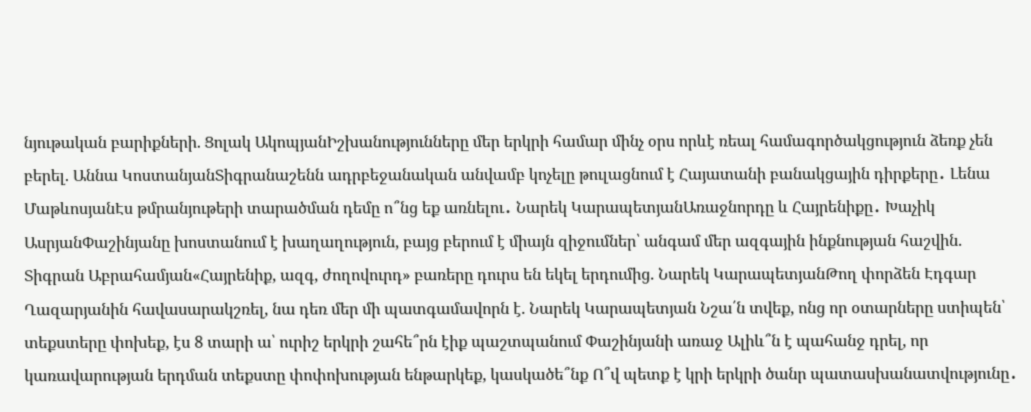նյութական բարիքների. Ցոլակ ԱկոպյանԻշխանությունները մեր երկրի համար մինչ օրս որևէ ռեալ համագործակցություն ձեռք չեն բերել. Աննա ԿոստանյանՏիգրանաշենն ադրբեջանական անվամբ կոչելը թուլացնում է Հայատանի բանակցային դիրքերը․ Լենա ՄաթևոսյանԷս թմրանյութերի տարածման դեմը ո՞նց եք առնելու․ Նարեկ ԿարապետյանԱռաջնորդը և Հայրենիքը․ Խաչիկ ԱսրյանՓաշինյանը խոստանում է խաղաղություն, բայց բերում է միայն զիջումներ՝ անգամ մեր ազգային ինքնության հաշվին. Տիգրան Աբրահամյան«Հայրենիք, ազգ, ժողովուրդ» բառերը դուրս են եկել երդումից. Նարեկ ԿարապետյանԹող փորձեն Էդգար Ղազարյանին հավասարակշռել, նա դեռ մեր մի պատգամավորն է. Նարեկ Կարապետյան Նշա՛ն տվեք, ոնց որ օտարները ստիպեն՝ տեքստերը փոխեք, էս 8 տարի ա՝ ուրիշ երկրի շահե՞րն էիք պաշտպանում Փաշինյանի առաջ Ալիև՞ն է պահանջ դրել, որ կառավարության երդման տեքստը փոփոխության ենթարկեք, կասկածե՞նք Ո՞վ պետք է կրի երկրի ծանր պատասխանատվությունը․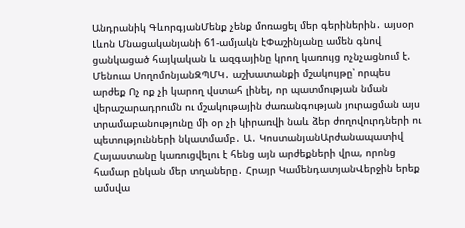Անդրանիկ ԳևորգյանՄենք չենք մոռացել մեր գերիներին․ այսօր Լևոն Մնացականյանի 61-ամյակն էՓաշինյանը ամեն գնով ցանկացած հայկական և ազգայինը կրող կառույց ոչնչացնում է. Մենուա ՍողոմոնյանԶՊՄԿ․ աշխատանքի մշակույթը՝ որպես արժեք Ոչ ոք չի կարող վստահ լինել, որ պատմության նման վերաշարադրումն ու մշակութային ժառանգության յուրացման այս տրամաբանությունը մի օր չի կիրառվի նաև ձեր ժողովուրդների ու պետությունների նկատմամբ․ Ա․ ԿոստանյանԱրժանապատիվ Հայաստանը կառուցվելու է հենց այն արժեքների վրա, որոնց համար ընկան մեր տղաները․ Հրայր ԿամենդատյանՎերջին երեք ամսվա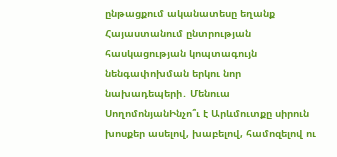ընթացքում ականատեսը եղանք Հայաստանում ընտրության հասկացության կոպտագույն նենգափոխման երկու նոր նախադեպերի․ Մենուա ՍողոմոնյանԻնչո՞ւ է Արևմուտքը սիրուն խոսքեր ասելով, խաբելով, համոզելով ու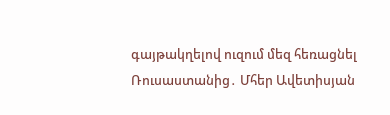գայթակղելով ուզում մեզ հեռացնել Ռուսաստանից․ Մհեր Ավետիսյան